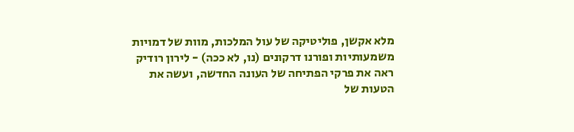מלא אקשן, פוליטיקה של עול המלכות, מוות של דמויות משמעותיות ופורנו דרקונים (נו, לא ככה) - לירון רודיק ראה את פרקי הפתיחה של העונה החדשה, ועשה את הטעות של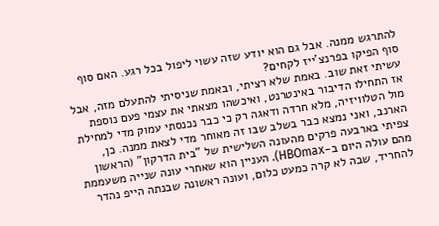להתרגש ממנה. אבל גם הוא יודע שזה עשוי ליפול בכל רגע. האם סוף סוף הפיקו בפרנצ'ייז לקחים?
עשיתי זאת שוב. באמת שלא רציתי, ובאמת שניסיתי להתעלם מזה, אבל אז התחילו הדיבור באינטרנט, ואיכשהו מצאתי את עצמי פעם נוספת מול הטלוויזיה, מלא חרדה ודאגה רק כי כבר נכנסתי עמוק מדי למחילת הארנב, ואני נמצא כבר בשלב שבו זה מאוחר מדי לצאת ממנה. כן, צפיתי בארבעה פרקים מהעונה השלישית של "בית הדרקון" (הראשון מהם עולה היום ב-HBOmax). העניין הוא שאחרי עונה שנייה משעממת להחריד, שבה לא קרה כמעט כלום, ועונה ראשונה שבנתה הייפ נהדר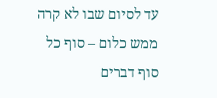עד לסיום שבו לא קרה ממש כלום – סוף כל סוף דברים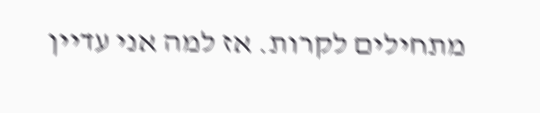מתחילים לקרות. אז למה אני עדיין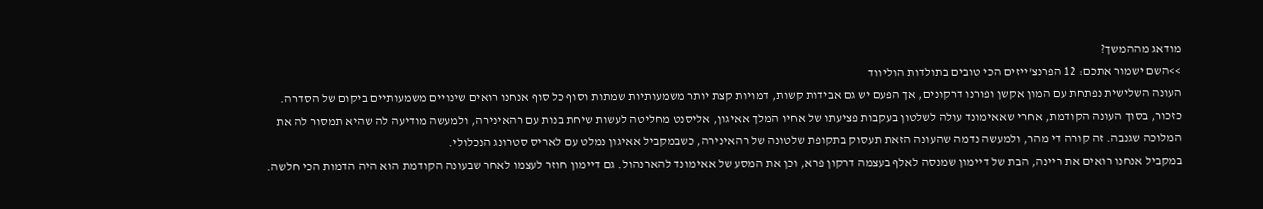מודאג מההמשך?
>>השם ישמור אתכם: 12 הפרנצ'ייזים הכי טובים בתולדות הוליווד
העונה השלישית נפתחת עם המון אקשן ופורנו דרקונים, אך הפעם יש גם אבידות קשות, דמויות קצת יותר משמעותיות שמתות וסוף כל סוף אנחנו רואים שינויים משמעותיים ביקום של הסדרה. כזכור, בסוך העונה הקודמת, אחרי שאאימונד עולה לשלטון בעקבות פציעתו של אחיו המלך אאיגון, אליסנט מחליטה לעשות שיחת בנות עם רהאינירה, ולמעשה מודיעה לה שהיא תמסור לה את המלוכה שגנבה. זה קורה די מהר, ולמעשה נדמה שהעונה הזאת תעסוק בתקופת שלטונה של רהאינירה, כשבמקביל אאיגון נמלט עם לאריס סטרונג הנכלולי.
במקביל אנחנו רואים את ריינה, הבת של דיימון שמנסה לאלף בעצמה דרקון פרא, וכן את המסע של אאימונד להארנהול. גם דיימון חוזר לעצמו לאחר שבעונה הקודמת הוא היה הדמות הכי חלשה.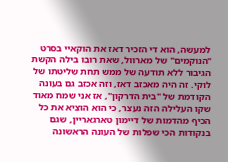למעשה, הוא די הזכיר דאז את הוקאיי בסרט "הנוקמים" של מארוול, שאת רובו בילה הקשת הגיבור ללא תודעה של ממש תחת שליטתו של לוקי. זה היה מאכזב דאז, וזה אכזב גם בעונה הקודמת של "בית הדרקון", אז אני שמח מאוד שקו העלילה הזה נעצר, כי הוא הוציא את כל הכיף מהדמות של דיימון טארגאריין, שגם בנקודות הכי שפלות של העונה הראשונה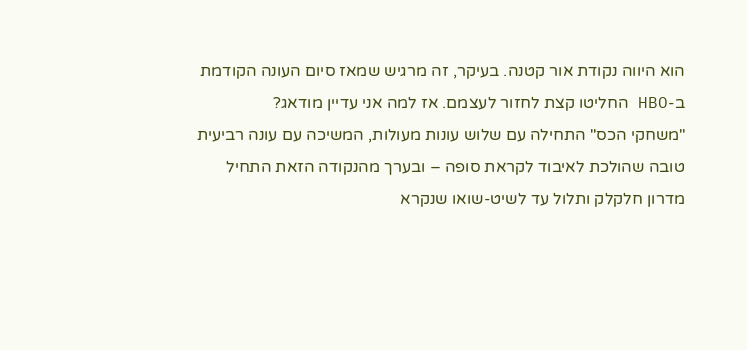הוא היווה נקודת אור קטנה. בעיקר, זה מרגיש שמאז סיום העונה הקודמת ב-HBO החליטו קצת לחזור לעצמם. אז למה אני עדיין מודאג?
"משחקי הכס" התחילה עם שלוש עונות מעולות, המשיכה עם עונה רביעית טובה שהולכת לאיבוד לקראת סופה – ובערך מהנקודה הזאת התחיל מדרון חלקלק ותלול עד לשיט-שואו שנקרא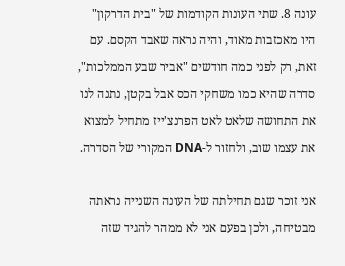עונה 8. שתי העונות הקודמות של "בית הדרקון" היו מאכזבות מאוד, והיה נראה שאבד הקסם. עם זאת, רק לפני כמה חודשים "אביר שבע הממלכות", סדרה שהיא כמו משחקי הכס אבל בקטן, נתנה לנו את התחושה שלאט לאט הפרנצ'ייז מתחיל למצוא את עצמו שוב, ולחזור ל-DNA המקורי של הסדרה.

אני זוכר שגם תחילתה של העונה השנייה נראתה מבטיחה, ולכן בפעם אני לא ממהר להגיד שזה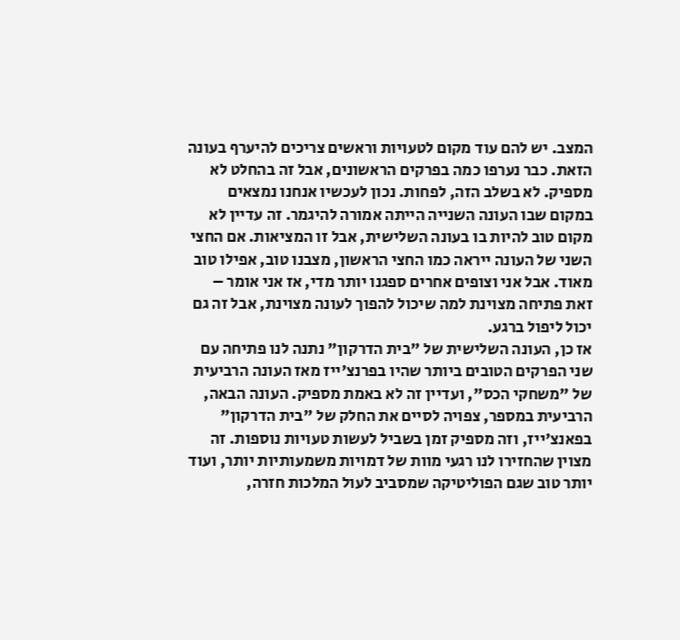המצב. יש להם עוד מקום לטעויות וראשים צריכים להיערף בעונה הזאת. כבר נערפו כמה בפרקים הראשונים, אבל זה בהחלט לא מספיק. לא בשלב הזה, לפחות. נכון לעכשיו אנחנו נמצאים במקום שבו העונה השנייה הייתה אמורה להיגמר. זה עדיין לא מקום טוב להיות בו בעונה השלישית, אבל זו המציאות. אם החצי השני של העונה ייראה כמו החצי הראשון, מצבנו טוב, אפילו טוב מאוד. אבל אני וצופים אחרים ספגנו יותר מדי, אז אני אומר – זאת פתיחה מצוינת למה שיכול להפוך לעונה מצוינת, אבל זה גם יכול ליפול ברגע.
אז כן, העונה השלישית של "בית הדרקון" נתנה לנו פתיחה עם שני הפרקים הטובים ביותר שהיו בפרנצ'ייז מאז העונה הרביעית של "משחקי הכס", ועדיין זה לא באמת מספיק. העונה הבאה, הרביעית במספר, צפויה לסיים את החלק של "בית הדרקון" בפאנצ'ייז, וזה מספיק זמן בשביל לעשות טעויות נוספות. זה מצוין שהחזירו לנו רגעי מוות של דמויות משמעותיות יותר, ועוד יותר טוב שגם הפוליטיקה שמסביב לעול המלכות חזרה,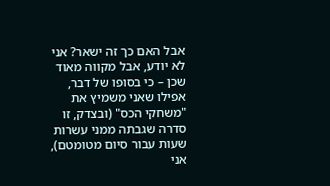אבל האם כך זה ישאר? אני לא יודע, אבל מקווה מאוד שכן – כי בסופו של דבר, אפילו שאני משמיץ את "משחקי הכס" (ובצדק, זו סדרה שגבתה ממני עשרות שעות עבור סיום מטומטם), אני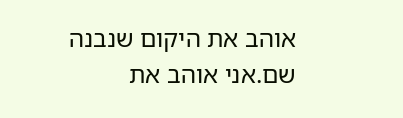אוהב את היקום שנבנה שם.אני אוהב את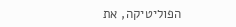הפוליטיקה, את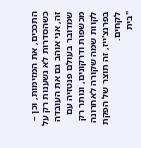התככים, את המזימות, וכן – כשהסדרות לא נשענות רק על זה, אני אוהב גם את העובדה שמדובר בעולם פנטזיה עם מכשפות ודרקונים, ונותר רק לקוות שמה שקורה לאחרונה בפרנצ'ייז, זה תוצר של הפקת לקחים.
"בית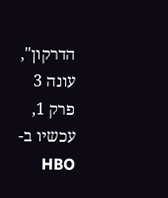הדרקון", עונה 3 פרק 1, עכשיו ב-HBO